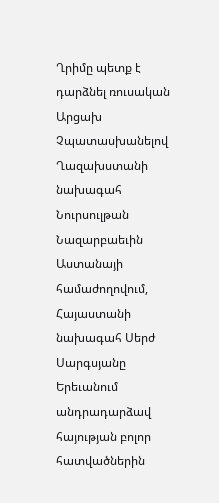Ղրիմը պետք է դարձնել ռուսական Արցախ
Չպատասխանելով Ղազախստանի նախագահ Նուրսուլթան Նազարբաեւին Աստանայի համաժողովում, Հայաստանի նախագահ Սերժ Սարգսյանը Երեւանում անդրադարձավ հայության բոլոր հատվածներին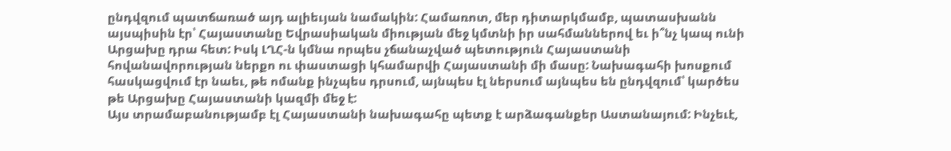ընդվզում պատճառած այդ ալիեւյան նամակին: Համառոտ, մեր դիտարկմամբ, պատասխանն այսպիսին էր՝ Հայաստանը Եվրասիական միության մեջ կմտնի իր սահմաններով եւ ի՞նչ կապ ունի Արցախը դրա հետ: Իսկ ԼՂՀ-ն կմնա որպես չճանաչված պետություն Հայաստանի հովանավորության ներքո ու փաստացի կհամարվի Հայաստանի մի մասը: Նախագահի խոսքում հասկացվում էր նաեւ, թե ոմանք ինչպես դրսում, այնպես էլ ներսում այնպես են ընդվզում՝ կարծես թե Արցախը Հայաստանի կազմի մեջ է:
Այս տրամաբանությամբ էլ Հայաստանի նախագահը պետք է արձագանքեր Աստանայում: Ինչեւէ,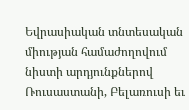Եվրասիական տնտեսական միության համաժողովում նիստի արդյունքներով Ռուսաստանի, Բելառուսի եւ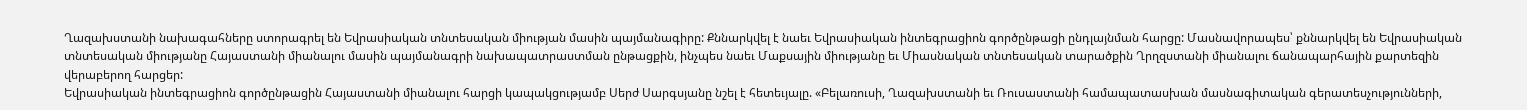Ղազախստանի նախագահները ստորագրել են Եվրասիական տնտեսական միության մասին պայմանագիրը: Քննարկվել է նաեւ Եվրասիական ինտեգրացիոն գործընթացի ընդլայնման հարցը: Մասնավորապես՝ քննարկվել են Եվրասիական տնտեսական միությանը Հայաստանի միանալու մասին պայմանագրի նախապատրաստման ընթացքին, ինչպես նաեւ Մաքսային միությանը եւ Միասնական տնտեսական տարածքին Ղրղզստանի միանալու ճանապարհային քարտեզին վերաբերող հարցեր:
Եվրասիական ինտեգրացիոն գործընթացին Հայաստանի միանալու հարցի կապակցությամբ Սերժ Սարգսյանը նշել է հետեւյալը. «Բելառուսի, Ղազախստանի եւ Ռուսաստանի համապատասխան մասնագիտական գերատեսչությունների,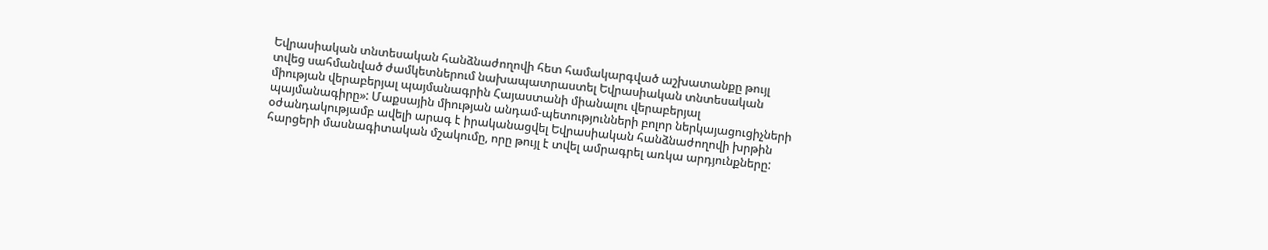Եվրասիական տնտեսական հանձնաժողովի հետ համակարգված աշխատանքը թույլ տվեց սահմանված ժամկետներում նախապատրաստել Եվրասիական տնտեսական միության վերաբերյալ պայմանագրին Հայաստանի միանալու վերաբերյալ պայմանագիրը»: Մաքսային միության անդամ-պետությունների բոլոր ներկայացուցիչների օժանդակությամբ ավելի արագ է իրականացվել Եվրասիական հանձնաժողովի խրթին հարցերի մասնագիտական մշակումը, որը թույլ է տվել ամրագրել առկա արդյունքները: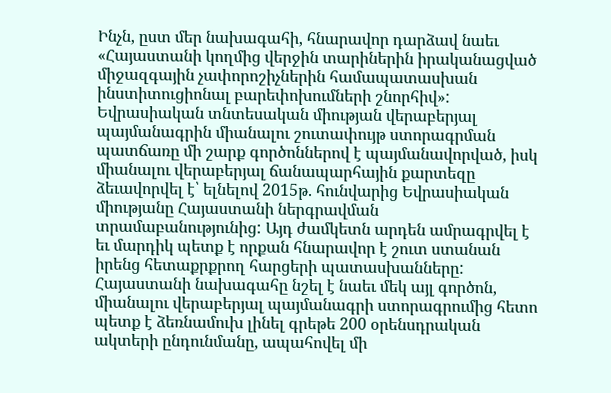Ինչն, ըստ մեր նախագահի, հնարավոր դարձավ նաեւ «Հայաստանի կողմից վերջին տարիներին իրականացված միջազգային չափորոշիչներին համապատասխան ինստիտուցիոնալ բարեփոխումների շնորհիվ»:
Եվրասիական տնտեսական միության վերաբերյալ պայմանագրին միանալու շուտափույթ ստորագրման պատճառը մի շարք գործոններով է պայմանավորված, իսկ միանալու վերաբերյալ ճանապարհային քարտեզը ձեւավորվել է՝ ելնելով 2015թ. հունվարից Եվրասիական միությանը Հայաստանի ներգրավման տրամաբանությունից: Այդ ժամկետն արդեն ամրագրվել է եւ մարդիկ պետք է որքան հնարավոր է շուտ ստանան իրենց հետաքրքրող հարցերի պատասխանները: Հայաստանի նախագահը նշել է նաեւ մեկ այլ գործոն, միանալու վերաբերյալ պայմանագրի ստորագրումից հետո պետք է ձեռնամուխ լինել գրեթե 200 օրենսդրական ակտերի ընդունմանը, ապահովել մի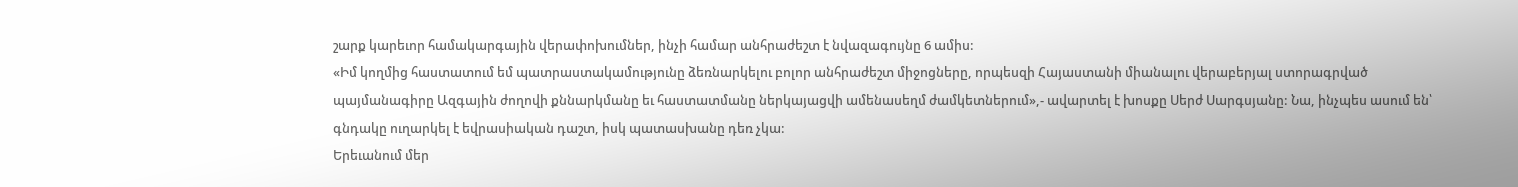շարք կարեւոր համակարգային վերափոխումներ, ինչի համար անհրաժեշտ է նվազագույնը 6 ամիս:
«Իմ կողմից հաստատում եմ պատրաստակամությունը ձեռնարկելու բոլոր անհրաժեշտ միջոցները, որպեսզի Հայաստանի միանալու վերաբերյալ ստորագրված պայմանագիրը Ազգային ժողովի քննարկմանը եւ հաստատմանը ներկայացվի ամենասեղմ ժամկետներում»,- ավարտել է խոսքը Սերժ Սարգսյանը: Նա, ինչպես ասում են՝ գնդակը ուղարկել է եվրասիական դաշտ, իսկ պատասխանը դեռ չկա:
Երեւանում մեր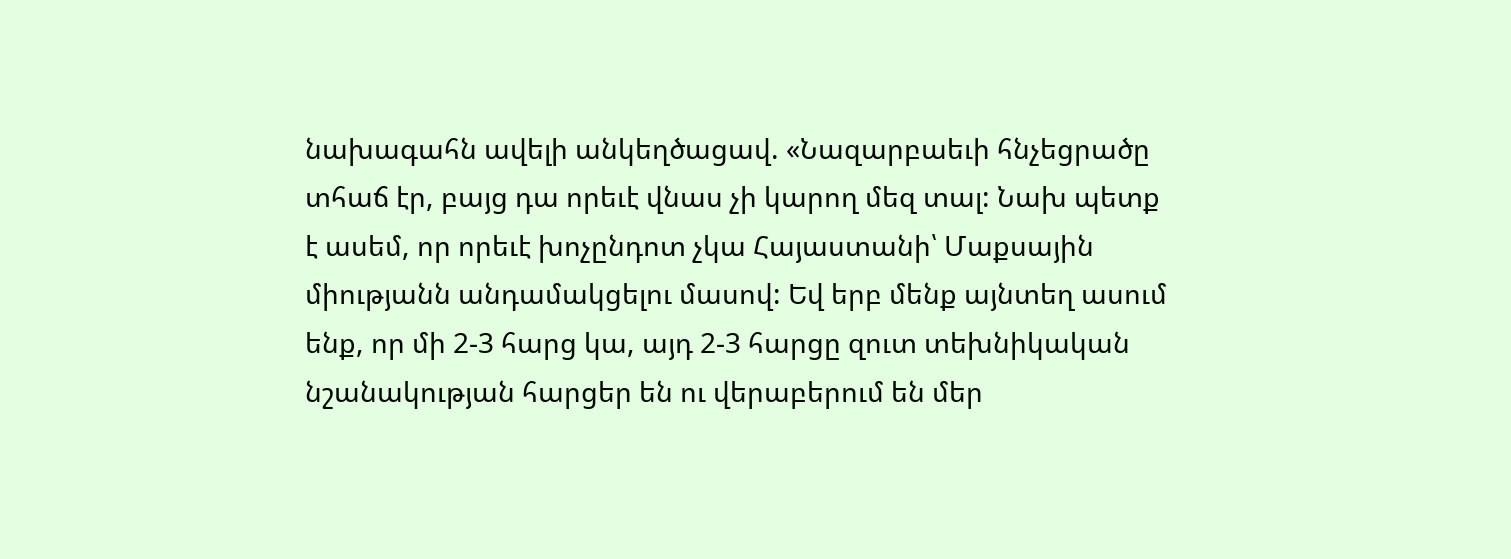նախագահն ավելի անկեղծացավ. «Նազարբաեւի հնչեցրածը տհաճ էր, բայց դա որեւէ վնաս չի կարող մեզ տալ: Նախ պետք է ասեմ, որ որեւէ խոչընդոտ չկա Հայաստանի՝ Մաքսային միությանն անդամակցելու մասով: Եվ երբ մենք այնտեղ ասում ենք, որ մի 2-3 հարց կա, այդ 2-3 հարցը զուտ տեխնիկական նշանակության հարցեր են ու վերաբերում են մեր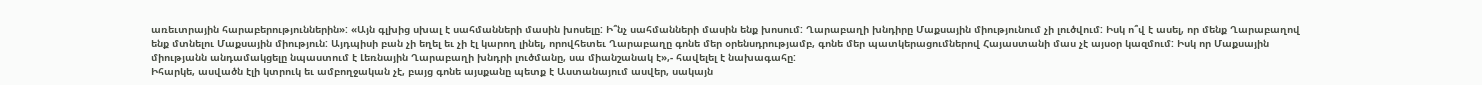առեւտրային հարաբերություններին»: «Այն գլխից սխալ է սահմանների մասին խոսելը: Ի՞նչ սահմանների մասին ենք խոսում: Ղարաբաղի խնդիրը Մաքսային միությունում չի լուծվում: Իսկ ո՞վ է ասել, որ մենք Ղարաբաղով ենք մտնելու Մաքսային միություն: Այդպիսի բան չի եղել եւ չի էլ կարող լինել, որովհետեւ Ղարաբաղը գոնե մեր օրենսդրությամբ, գոնե մեր պատկերացումներով Հայաստանի մաս չէ այսօր կազմում: Իսկ որ Մաքսային միությանն անդամակցելը նպաստում է Լեռնային Ղարաբաղի խնդրի լուծմանը, սա միանշանակ է»,- հավելել է նախագահը:
Իհարկե, ասվածն էլի կտրուկ եւ ամբողջական չէ, բայց գոնե այսքանը պետք է Աստանայում ասվեր, սակայն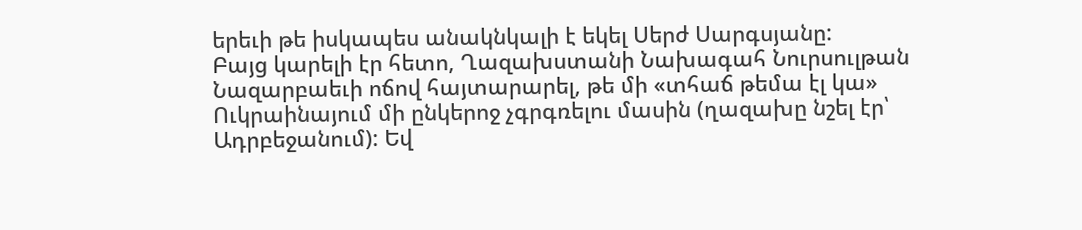երեւի թե իսկապես անակնկալի է եկել Սերժ Սարգսյանը:
Բայց կարելի էր հետո, Ղազախստանի Նախագահ Նուրսուլթան Նազարբաեւի ոճով հայտարարել, թե մի «տհաճ թեմա էլ կա» Ուկրաինայում մի ընկերոջ չգրգռելու մասին (ղազախը նշել էր՝ Ադրբեջանում): Եվ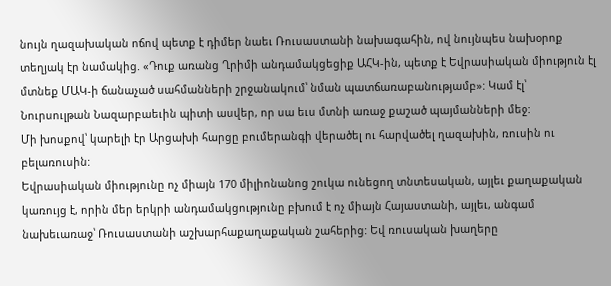նույն ղազախական ոճով պետք է դիմեր նաեւ Ռուսաստանի նախագահին, ով նույնպես նախօրոք տեղյակ էր նամակից. «Դուք առանց Ղրիմի անդամակցեցիք ԱՀԿ-ին, պետք է Եվրասիական միություն էլ մտնեք ՄԱԿ-ի ճանաչած սահմանների շրջանակում՝ նման պատճառաբանությամբ»: Կամ էլ՝ Նուրսուլթան Նազարբաեւին պիտի ասվեր, որ սա եւս մտնի առաջ քաշած պայմանների մեջ:
Մի խոսքով՝ կարելի էր Արցախի հարցը բումերանգի վերածել ու հարվածել ղազախին, ռուսին ու բելառուսին:
Եվրասիական միությունը ոչ միայն 170 միլիոնանոց շուկա ունեցող տնտեսական, այլեւ քաղաքական կառույց է, որին մեր երկրի անդամակցությունը բխում է ոչ միայն Հայաստանի, այլեւ, անգամ նախեւառաջ՝ Ռուսաստանի աշխարհաքաղաքական շահերից: Եվ ռուսական խաղերը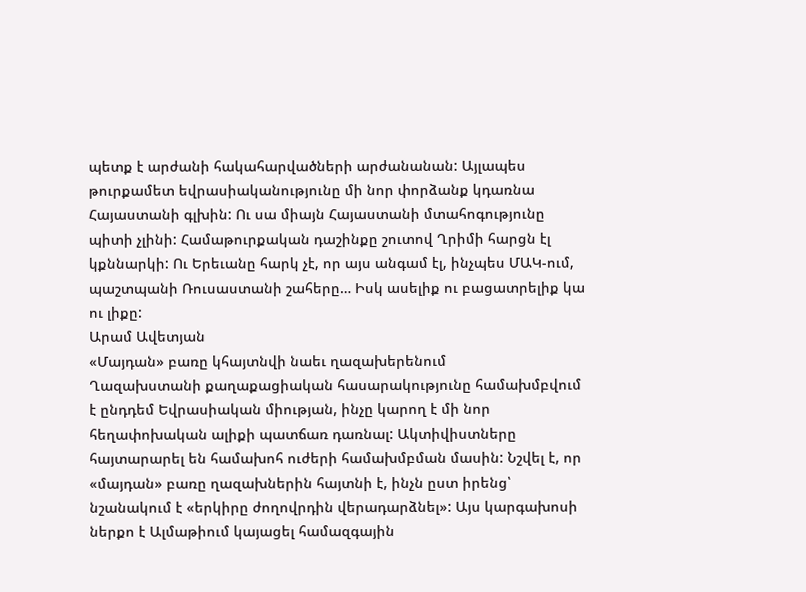պետք է արժանի հակահարվածների արժանանան: Այլապես թուրքամետ եվրասիականությունը մի նոր փորձանք կդառնա Հայաստանի գլխին: Ու սա միայն Հայաստանի մտահոգությունը պիտի չլինի: Համաթուրքական դաշինքը շուտով Ղրիմի հարցն էլ կքննարկի: Ու Երեւանը հարկ չէ, որ այս անգամ էլ, ինչպես ՄԱԿ-ում, պաշտպանի Ռուսաստանի շահերը… Իսկ ասելիք ու բացատրելիք կա ու լիքը:
Արամ Ավետյան
«Մայդան» բառը կհայտնվի նաեւ ղազախերենում
Ղազախստանի քաղաքացիական հասարակությունը համախմբվում է ընդդեմ Եվրասիական միության, ինչը կարող է մի նոր հեղափոխական ալիքի պատճառ դառնալ: Ակտիվիստները հայտարարել են համախոհ ուժերի համախմբման մասին: Նշվել է, որ «մայդան» բառը ղազախներին հայտնի է, ինչն ըստ իրենց՝ նշանակում է «երկիրը ժողովրդին վերադարձնել»: Այս կարգախոսի ներքո է Ալմաթիում կայացել համազգային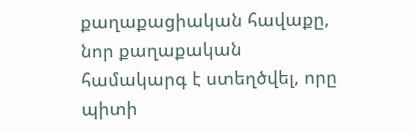քաղաքացիական հավաքը, նոր քաղաքական համակարգ է ստեղծվել, որը պիտի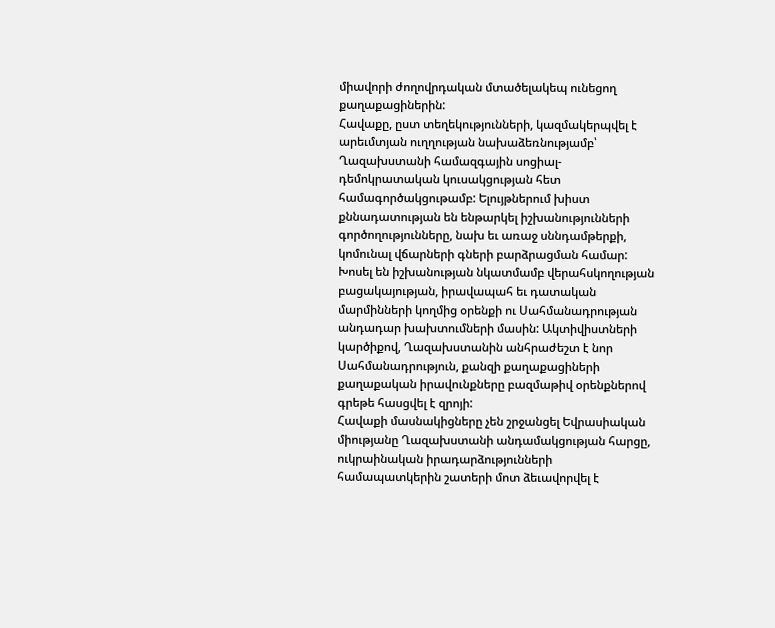միավորի ժողովրդական մտածելակեպ ունեցող քաղաքացիներին:
Հավաքը, ըստ տեղեկությունների, կազմակերպվել է արեւմտյան ուղղության նախաձեռնությամբ՝ Ղազախստանի համազգային սոցիալ-դեմոկրատական կուսակցության հետ համագործակցութամբ: Ելույթներում խիստ քննադատության են ենթարկել իշխանությունների գործողությունները, նախ եւ առաջ սննդամթերքի, կոմունալ վճարների գների բարձրացման համար: Խոսել են իշխանության նկատմամբ վերահսկողության բացակայության, իրավապահ եւ դատական մարմինների կողմից օրենքի ու Սահմանադրության անդադար խախտումների մասին: Ակտիվիստների կարծիքով, Ղազախստանին անհրաժեշտ է նոր Սահմանադրություն, քանզի քաղաքացիների քաղաքական իրավունքները բազմաթիվ օրենքներով գրեթե հասցվել է զրոյի:
Հավաքի մասնակիցները չեն շրջանցել Եվրասիական միությանը Ղազախստանի անդամակցության հարցը, ուկրաինական իրադարձությունների համապատկերին շատերի մոտ ձեւավորվել է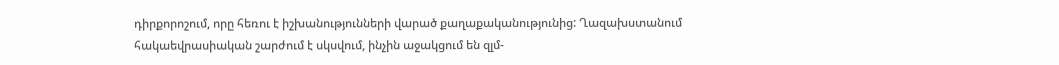դիրքորոշում, որը հեռու է իշխանությունների վարած քաղաքականությունից: Ղազախստանում հակաեվրասիական շարժում է սկսվում, ինչին աջակցում են զլմ-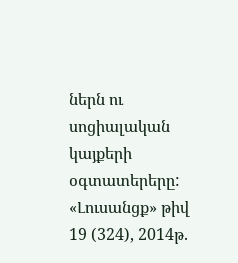ներն ու սոցիալական կայքերի օգտատերերը:
«Լուսանցք» թիվ 19 (324), 2014թ.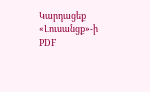Կարդացեք «Լուսանցք»-ի PDF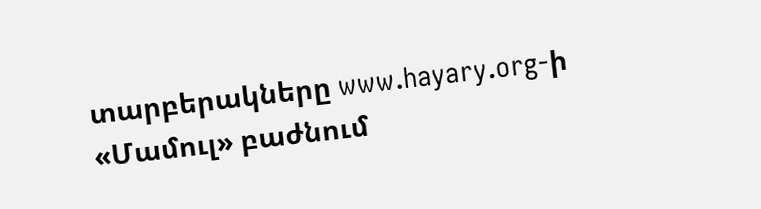տարբերակները www.hayary.org-ի «Մամուլ» բաժնում